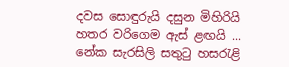දවස සොඳුරුයි දසුන මිහිරියි
හතර වරිගෙම ඇස් ළඟයි ...
නේක සැරසිලි සතුටු හසරැළි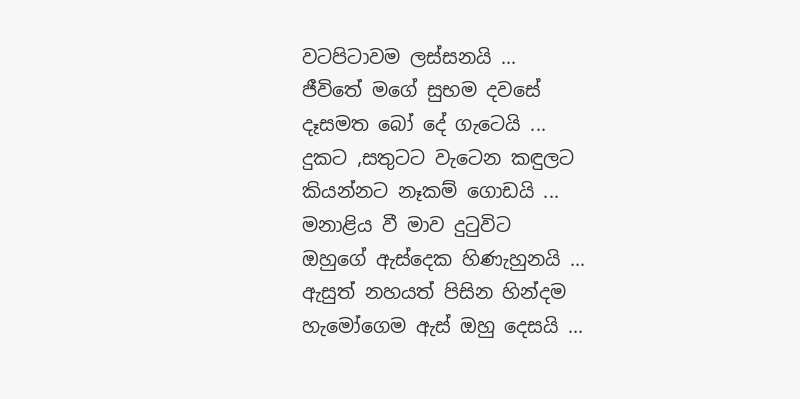වටපිටාවම ලස්සනයි ...
ජීවිතේ මගේ සුභම දවසේ
දෑසමත බෝ දේ ගැටෙයි ...
දුකට ,සතුටට වැටෙන කඳුලට
කියන්නට නෑකම් ගොඩයි ...
මනාළිය වී මාව දුටුවිට
ඔහුගේ ඇස්දෙක හිණැහුනයි ...
ඇසුත් නහයත් පිසින හින්දම
හැමෝගෙම ඇස් ඔහු දෙසයි ...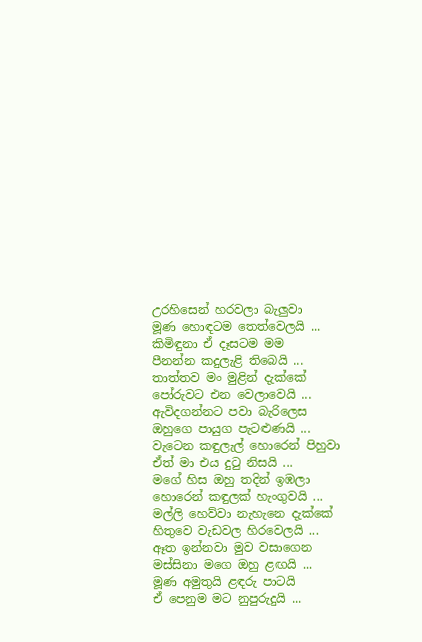උරහිසෙන් හරවලා බැලුවා
මූණ හොඳටම තෙත්වෙලයි ...
කිමිඳුනා ඒ දෑසටම මම
පීනන්න කදුලැළි තිබෙයි ...
තාත්තව මං මුළින් දැක්කේ
පෝරුවට එන වෙලාවෙයි ...
ඇවිදගන්නට පවා බැරිලෙස
ඔහුගෙ පායුග පැටළුණයි ...
වැටෙන කඳුලැල් හොරෙන් පිහුවා
ඒත් මා එය දුටු නිසයි ...
මගේ හිස ඔහු තදින් ඉඹලා
හොරෙන් කඳුලක් හැංගුවයි ...
මල්ලි හෙව්වා නැහැනෙ දැක්කේ
හිතුවෙ වැඩවල හිරවෙලයි ...
ඈත ඉන්නවා මුව වසාගෙන
මස්සිනා මගෙ ඔහු ළඟයි ...
මූණ අමුතුයි ළඳරු පාටයි
ඒ පෙනුම මට නුපුරුදුයි ...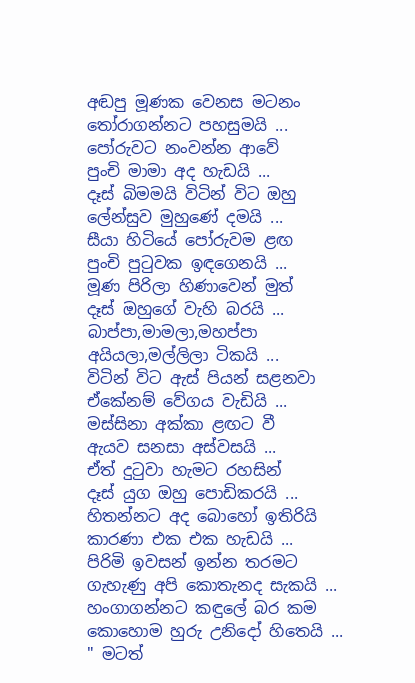අඬපු මූණක වෙනස මටනං
තෝරාගන්නට පහසුමයි ...
පෝරුවට නංවන්න ආවේ
පුංචි මාමා අද හැඩයි ...
දෑස් බිමමයි විටින් විට ඔහු
ලේන්සුව මුහුණේ දමයි ...
සීයා හිටියේ පෝරුවම ළඟ
පුංචි පුටුවක ඉඳගෙනයි ...
මූණ පිරිලා හිණාවෙන් මුත්
දෑස් ඔහුගේ වැහි බරයි ...
බාප්පා,මාමලා,මහප්පා
අයියලා,මල්ලිලා ටිකයි ...
විටින් විට ඇස් පියන් සළනවා
ඒකේනම් වේගය වැඩියි ...
මස්සිනා අක්කා ළඟට වී
ඇයව සනසා අස්වසයි ...
ඒත් දුටුවා හැමට රහසින්
දෑස් යුග ඔහු පොඩිකරයි ...
හිතන්නට අද බොහෝ ඉතිරියි
කාරණා එක එක හැඩයි ...
පිරිමි ඉවසන් ඉන්න තරමට
ගැහැණු අපි කොතැනද සැකයි ...
හංගාගන්නට කඳුලේ බර කම
කොහොම හුරු උනිදෝ හිතෙයි ...
" මටත්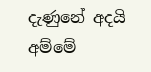දැණුනේ අදයි අම්මේ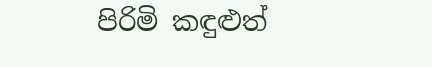පිරිමි කඳුළුත්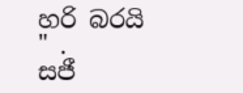හරි බරයි " .
සජී